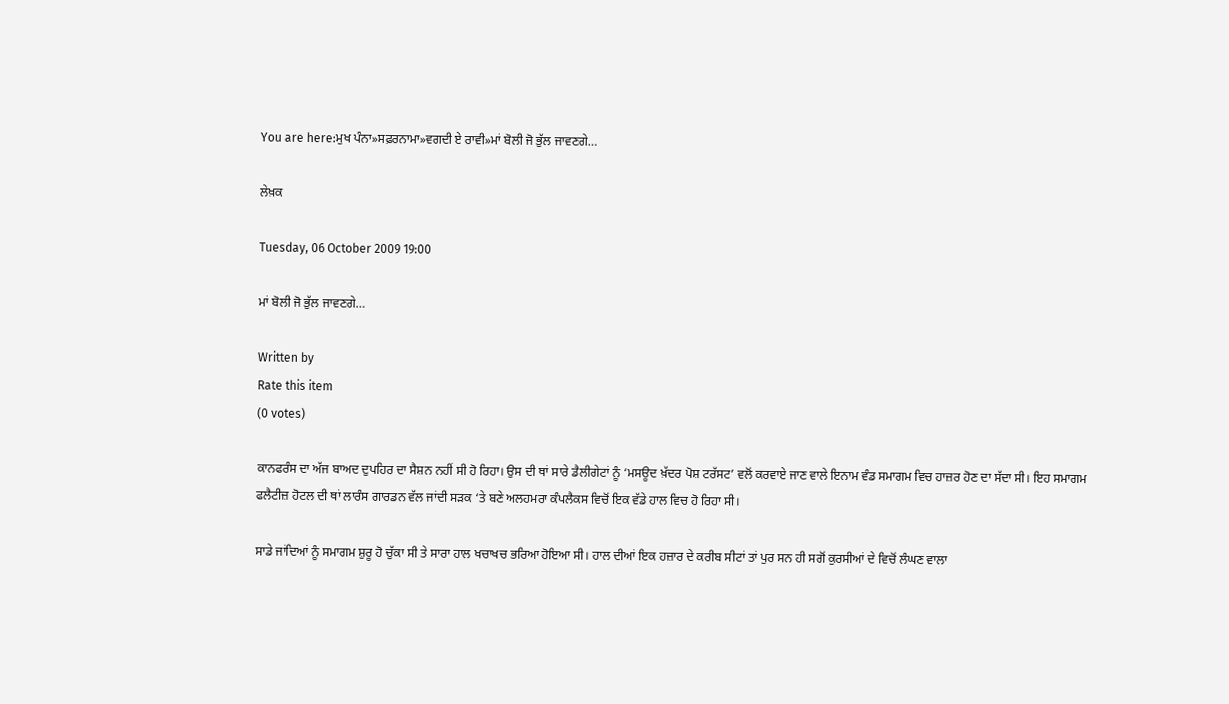You are here:ਮੁਖ ਪੰਨਾ»ਸਫ਼ਰਨਾਮਾ»ਵਗਦੀ ਏ ਰਾਵੀ»ਮਾਂ ਬੋਲੀ ਜੋ ਭੁੱਲ ਜਾਵਣਗੇ…

ਲੇਖ਼ਕ

Tuesday, 06 October 2009 19:00

ਮਾਂ ਬੋਲੀ ਜੋ ਭੁੱਲ ਜਾਵਣਗੇ…

Written by
Rate this item
(0 votes)

ਕਾਨਫਰੰਸ ਦਾ ਅੱਜ ਬਾਅਦ ਦੁਪਹਿਰ ਦਾ ਸੈਸ਼ਨ ਨਹੀਂ ਸੀ ਹੋ ਰਿਹਾ। ਉਸ ਦੀ ਥਾਂ ਸਾਰੇ ਡੈਲੀਗੇਟਾਂ ਨੂੰ ‘ਮਸਊਦ ਖ਼ੱਦਰ ਪੋਸ਼ ਟਰੱਸਟ’ ਵਲੋਂ ਕਰਵਾਏ ਜਾਣ ਵਾਲੇ ਇਨਾਮ ਵੰਡ ਸਮਾਗਮ ਵਿਚ ਹਾਜ਼ਰ ਹੋਣ ਦਾ ਸੱਦਾ ਸੀ। ਇਹ ਸਮਾਗਮ ਫਲੈਟੀਜ਼ ਹੋਟਲ ਦੀ ਥਾਂ ਲਾਰੰਸ ਗਾਰਡਨ ਵੱਲ ਜਾਂਦੀ ਸੜਕ ‘ਤੇ ਬਣੇ ਅਲਹਮਰਾ ਕੰਪਲੈਕਸ ਵਿਚੋਂ ਇਕ ਵੱਡੇ ਹਾਲ ਵਿਚ ਹੋ ਰਿਹਾ ਸੀ।

ਸਾਡੇ ਜਾਂਦਿਆਂ ਨੂੰ ਸਮਾਗਮ ਸ਼ੁਰੂ ਹੋ ਚੁੱਕਾ ਸੀ ਤੇ ਸਾਰਾ ਹਾਲ ਖਚਾਖਚ ਭਰਿਆ ਹੋਇਆ ਸੀ। ਹਾਲ ਦੀਆਂ ਇਕ ਹਜ਼ਾਰ ਦੇ ਕਰੀਬ ਸੀਟਾਂ ਤਾਂ ਪੁਰ ਸਨ ਹੀ ਸਗੋਂ ਕੁਰਸੀਆਂ ਦੇ ਵਿਚੋਂ ਲੰਘਣ ਵਾਲਾ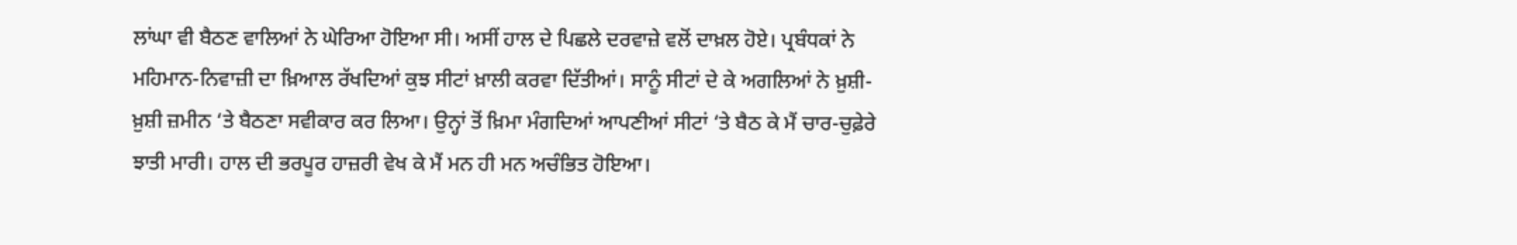ਲਾਂਘਾ ਵੀ ਬੈਠਣ ਵਾਲਿਆਂ ਨੇ ਘੇਰਿਆ ਹੋਇਆ ਸੀ। ਅਸੀਂ ਹਾਲ ਦੇ ਪਿਛਲੇ ਦਰਵਾਜ਼ੇ ਵਲੋਂ ਦਾਖ਼ਲ ਹੋਏ। ਪ੍ਰਬੰਧਕਾਂ ਨੇ ਮਹਿਮਾਨ-ਨਿਵਾਜ਼ੀ ਦਾ ਖ਼ਿਆਲ ਰੱਖਦਿਆਂ ਕੁਝ ਸੀਟਾਂ ਖ਼ਾਲੀ ਕਰਵਾ ਦਿੱਤੀਆਂ। ਸਾਨੂੰ ਸੀਟਾਂ ਦੇ ਕੇ ਅਗਲਿਆਂ ਨੇ ਖ਼ੁਸ਼ੀ-ਖ਼ੁਸ਼ੀ ਜ਼ਮੀਨ ‘ਤੇ ਬੈਠਣਾ ਸਵੀਕਾਰ ਕਰ ਲਿਆ। ਉਨ੍ਹਾਂ ਤੋਂ ਖ਼ਿਮਾ ਮੰਗਦਿਆਂ ਆਪਣੀਆਂ ਸੀਟਾਂ ‘ਤੇ ਬੈਠ ਕੇ ਮੈਂ ਚਾਰ-ਚੁਫ਼ੇਰੇ ਝਾਤੀ ਮਾਰੀ। ਹਾਲ ਦੀ ਭਰਪੂਰ ਹਾਜ਼ਰੀ ਵੇਖ ਕੇ ਮੈਂ ਮਨ ਹੀ ਮਨ ਅਚੰਭਿਤ ਹੋਇਆ।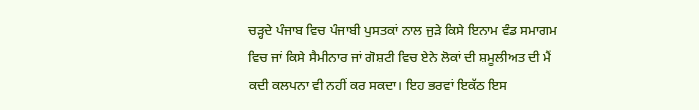ਚੜ੍ਹਦੇ ਪੰਜਾਬ ਵਿਚ ਪੰਜਾਬੀ ਪੁਸਤਕਾਂ ਨਾਲ ਜੁੜੇ ਕਿਸੇ ਇਨਾਮ ਵੰਡ ਸਮਾਗਮ ਵਿਚ ਜਾਂ ਕਿਸੇ ਸੈਮੀਨਾਰ ਜਾਂ ਗੋਸ਼ਟੀ ਵਿਚ ਏਨੇ ਲੋਕਾਂ ਦੀ ਸ਼ਮੂਲੀਅਤ ਦੀ ਮੈਂ ਕਦੀ ਕਲਪਨਾ ਵੀ ਨਹੀਂ ਕਰ ਸਕਦਾ। ਇਹ ਭਰਵਾਂ ਇਕੱਠ ਇਸ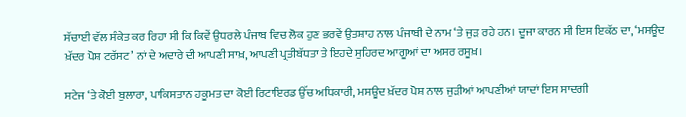ਸੱਚਾਈ ਵੱਲ ਸੰਕੇਤ ਕਰ ਰਿਹਾ ਸੀ ਕਿ ਕਿਵੇਂ ਉਧਰਲੇ ਪੰਜਾਬ ਵਿਚ ਲੋਕ ਹੁਣ ਭਰਵੇਂ ਉਤਸ਼ਾਹ ਨਾਲ ਪੰਜਾਬੀ ਦੇ ਨਾਮ ‘ਤੇ ਜੁੜ ਰਹੇ ਹਨ। ਦੂਜਾ ਕਾਰਨ ਸੀ ਇਸ ਇਕੱਠ ਦਾ, ‘ਮਸਊਦ ਖ਼ੱਦਰ ਪੋਸ਼ ਟਰੱਸਟ’ ਨਾਂ ਦੇ ਅਦਾਰੇ ਦੀ ਆਪਣੀ ਸਾਖ਼, ਆਪਣੀ ਪ੍ਰਤੀਬੱਧਤਾ ਤੇ ਇਹਦੇ ਸੁਹਿਰਦ ਆਗੂਆਂ ਦਾ ਅਸਰ ਰਸੂਖ਼।

ਸਟੇਜ ‘ਤੇ ਕੋਈ ਬੁਲਾਰਾ, ਪਾਕਿਸਤਾਨ ਹਕੂਮਤ ਦਾ ਕੋਈ ਰਿਟਾਇਰਡ ਉੱਚ ਅਧਿਕਾਰੀ, ਮਸਊਦ ਖ਼ੱਦਰ ਪੋਸ਼ ਨਾਲ ਜੁੜੀਆਂ ਆਪਣੀਆਂ ਯਾਦਾਂ ਇਸ ਸਾਦਗੀ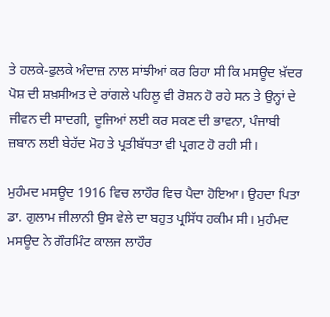ਤੇ ਹਲਕੇ-ਫੁਲਕੇ ਅੰਦਾਜ਼ ਨਾਲ ਸਾਂਝੀਆਂ ਕਰ ਰਿਹਾ ਸੀ ਕਿ ਮਸਊਦ ਖ਼ੱਦਰ ਪੋਸ਼ ਦੀ ਸ਼ਖ਼ਸੀਅਤ ਦੇ ਰਾਂਗਲੇ ਪਹਿਲੂ ਵੀ ਰੋਸ਼ਨ ਹੋ ਰਹੇ ਸਨ ਤੇ ਉਨ੍ਹਾਂ ਦੇ ਜੀਵਨ ਦੀ ਸਾਦਗੀ, ਦੂਜਿਆਂ ਲਈ ਕਰ ਸਕਣ ਦੀ ਭਾਵਨਾ, ਪੰਜਾਬੀ ਜ਼ਬਾਨ ਲਈ ਬੇਹੱਦ ਮੋਹ ਤੇ ਪ੍ਰਤੀਬੱਧਤਾ ਵੀ ਪ੍ਰਗਟ ਹੋ ਰਹੀ ਸੀ।

ਮੁਹੰਮਦ ਮਸਊਦ 1916 ਵਿਚ ਲਾਹੌਰ ਵਿਚ ਪੈਦਾ ਹੋਇਆ। ਉਹਦਾ ਪਿਤਾ ਡਾ. ਗੁਲਾਮ ਜੀਲਾਨੀ ਉਸ ਵੇਲੇ ਦਾ ਬਹੁਤ ਪ੍ਰਸਿੱਧ ਹਕੀਮ ਸੀ। ਮੁਹੰਮਦ ਮਸਊਦ ਨੇ ਗੌਰਮਿੰਟ ਕਾਲਜ ਲਾਹੌਰ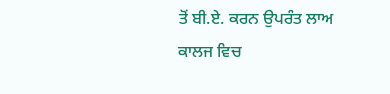ਤੋਂ ਬੀ.ਏ. ਕਰਨ ਉਪਰੰਤ ਲਾਅ ਕਾਲਜ ਵਿਚ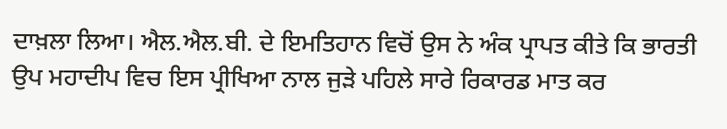ਦਾਖ਼ਲਾ ਲਿਆ। ਐਲ.ਐਲ.ਬੀ. ਦੇ ਇਮਤਿਹਾਨ ਵਿਚੋਂ ਉਸ ਨੇ ਅੰਕ ਪ੍ਰਾਪਤ ਕੀਤੇ ਕਿ ਭਾਰਤੀ ਉਪ ਮਹਾਦੀਪ ਵਿਚ ਇਸ ਪ੍ਰੀਖਿਆ ਨਾਲ ਜੁੜੇ ਪਹਿਲੇ ਸਾਰੇ ਰਿਕਾਰਡ ਮਾਤ ਕਰ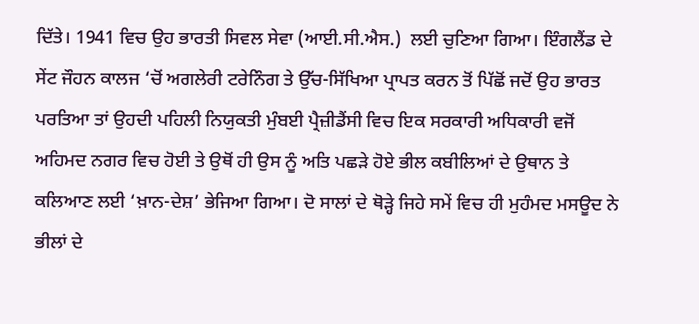ਦਿੱਤੇ। 1941 ਵਿਚ ਉਹ ਭਾਰਤੀ ਸਿਵਲ ਸੇਵਾ (ਆਈ.ਸੀ.ਐਸ.)  ਲਈ ਚੁਣਿਆ ਗਿਆ। ਇੰਗਲੈਂਡ ਦੇ ਸੇਂਟ ਜੌਹਨ ਕਾਲਜ ‘ਚੋਂ ਅਗਲੇਰੀ ਟਰੇਨਿੰਗ ਤੇ ਉੱਚ-ਸਿੱਖਿਆ ਪ੍ਰਾਪਤ ਕਰਨ ਤੋਂ ਪਿੱਛੋਂ ਜਦੋਂ ਉਹ ਭਾਰਤ ਪਰਤਿਆ ਤਾਂ ਉਹਦੀ ਪਹਿਲੀ ਨਿਯੁਕਤੀ ਮੁੰਬਈ ਪ੍ਰੈਜ਼ੀਡੈਂਸੀ ਵਿਚ ਇਕ ਸਰਕਾਰੀ ਅਧਿਕਾਰੀ ਵਜੋਂ ਅਹਿਮਦ ਨਗਰ ਵਿਚ ਹੋਈ ਤੇ ਉਥੋਂ ਹੀ ਉਸ ਨੂੰ ਅਤਿ ਪਛੜੇ ਹੋਏ ਭੀਲ ਕਬੀਲਿਆਂ ਦੇ ਉਥਾਨ ਤੇ ਕਲਿਆਣ ਲਈ ‘ਖ਼ਾਨ-ਦੇਸ਼’ ਭੇਜਿਆ ਗਿਆ। ਦੋ ਸਾਲਾਂ ਦੇ ਥੋੜ੍ਹੇ ਜਿਹੇ ਸਮੇਂ ਵਿਚ ਹੀ ਮੁਹੰਮਦ ਮਸਊਦ ਨੇ ਭੀਲਾਂ ਦੇ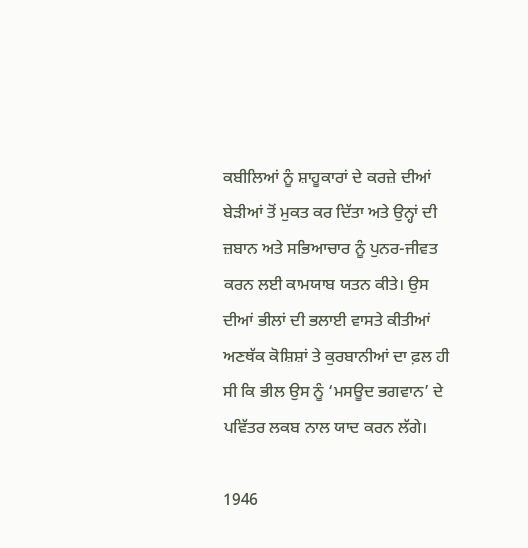ਕਬੀਲਿਆਂ ਨੂੰ ਸ਼ਾਹੂਕਾਰਾਂ ਦੇ ਕਰਜ਼ੇ ਦੀਆਂ ਬੇੜੀਆਂ ਤੋਂ ਮੁਕਤ ਕਰ ਦਿੱਤਾ ਅਤੇ ਉਨ੍ਹਾਂ ਦੀ ਜ਼ਬਾਨ ਅਤੇ ਸਭਿਆਚਾਰ ਨੂੰ ਪੁਨਰ-ਜੀਵਤ ਕਰਨ ਲਈ ਕਾਮਯਾਬ ਯਤਨ ਕੀਤੇ। ਉਸ ਦੀਆਂ ਭੀਲਾਂ ਦੀ ਭਲਾਈ ਵਾਸਤੇ ਕੀਤੀਆਂ ਅਣਥੱਕ ਕੋਸ਼ਿਸ਼ਾਂ ਤੇ ਕੁਰਬਾਨੀਆਂ ਦਾ ਫ਼ਲ ਹੀ ਸੀ ਕਿ ਭੀਲ ਉਸ ਨੂੰ ‘ਮਸਊਦ ਭਗਵਾਨ’ ਦੇ ਪਵਿੱਤਰ ਲਕਬ ਨਾਲ ਯਾਦ ਕਰਨ ਲੱਗੇ।

1946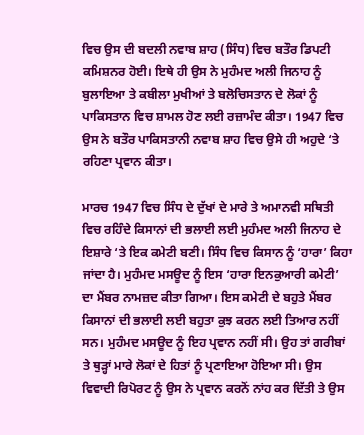ਵਿਚ ਉਸ ਦੀ ਬਦਲੀ ਨਵਾਬ ਸ਼ਾਹ (ਸਿੰਧ) ਵਿਚ ਬਤੌਰ ਡਿਪਟੀ ਕਮਿਸ਼ਨਰ ਹੋਈ। ਇਥੇ ਹੀ ਉਸ ਨੇ ਮੁਹੰਮਦ ਅਲੀ ਜਿਨਾਹ ਨੂੰ ਬੁਲਾਇਆ ਤੇ ਕਬੀਲਾ ਮੁਖੀਆਂ ਤੇ ਬਲੋਚਿਸਤਾਨ ਦੇ ਲੋਕਾਂ ਨੂੰ ਪਾਕਿਸਤਾਨ ਵਿਚ ਸ਼ਾਮਲ ਹੋਣ ਲਈ ਰਜ਼ਾਮੰਦ ਕੀਤਾ। 1947 ਵਿਚ ਉਸ ਨੇ ਬਤੌਰ ਪਾਕਿਸਤਾਨੀ ਨਵਾਬ ਸ਼ਾਹ ਵਿਚ ਉਸੇ ਹੀ ਅਹੁਦੇ ‘ਤੇ ਰਹਿਣਾ ਪ੍ਰਵਾਨ ਕੀਤਾ।

ਮਾਰਚ 1947 ਵਿਚ ਸਿੰਧ ਦੇ ਦੁੱਖਾਂ ਦੇ ਮਾਰੇ ਤੇ ਅਮਾਨਵੀ ਸਥਿਤੀ ਵਿਚ ਰਹਿੰਦੇ ਕਿਸਾਨਾਂ ਦੀ ਭਲਾਈ ਲਈ ਮੁਹੰਮਦ ਅਲੀ ਜਿਨਾਹ ਦੇ ਇਸ਼ਾਰੇ ‘ਤੇ ਇਕ ਕਮੇਟੀ ਬਣੀ। ਸਿੰਧ ਵਿਚ ਕਿਸਾਨ ਨੂੰ ‘ਹਾਰਾ’ ਕਿਹਾ ਜਾਂਦਾ ਹੈ। ਮੁਹੰਮਦ ਮਸਊਦ ਨੂੰ ਇਸ ‘ਹਾਰਾ ਇਨਕੁਆਰੀ ਕਮੇਟੀ’ ਦਾ ਮੈਂਬਰ ਨਾਮਜ਼ਦ ਕੀਤਾ ਗਿਆ। ਇਸ ਕਮੇਟੀ ਦੇ ਬਹੁਤੇ ਮੈਂਬਰ ਕਿਸਾਨਾਂ ਦੀ ਭਲਾਈ ਲਈ ਬਹੁਤਾ ਕੁਝ ਕਰਨ ਲਈ ਤਿਆਰ ਨਹੀਂ ਸਨ। ਮੁਹੰਮਦ ਮਸਊਦ ਨੂੰ ਇਹ ਪ੍ਰਵਾਨ ਨਹੀਂ ਸੀ। ਉਹ ਤਾਂ ਗਰੀਬਾਂ ਤੇ ਥੁੜ੍ਹਾਂ ਮਾਰੇ ਲੋਕਾਂ ਦੇ ਹਿਤਾਂ ਨੂੰ ਪ੍ਰਣਾਇਆ ਹੋਇਆ ਸੀ। ਉਸ ਵਿਵਾਦੀ ਰਿਪੋਰਟ ਨੂੰ ਉਸ ਨੇ ਪ੍ਰਵਾਨ ਕਰਨੋਂ ਨਾਂਹ ਕਰ ਦਿੱਤੀ ਤੇ ਉਸ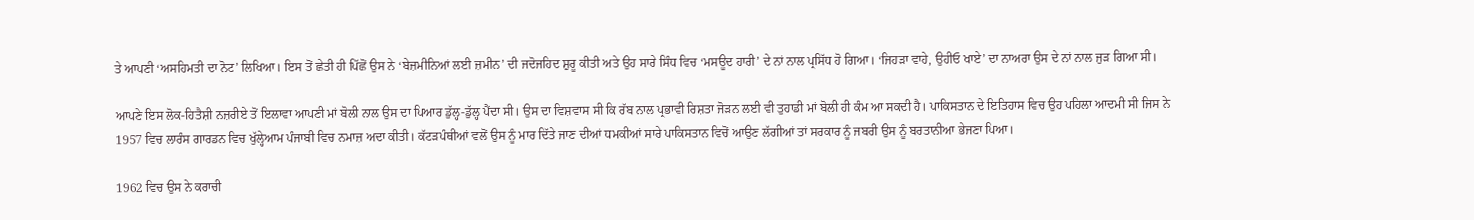ਤੇ ਆਪਣੀ ‘ਅਸਹਿਮਤੀ ਦਾ ਨੋਟ’ ਲਿਖਿਆ। ਇਸ ਤੋਂ ਛੇਤੀ ਹੀ ਪਿੱਛੋਂ ਉਸ ਨੇ ‘ਬੇਜ਼ਮੀਨਿਆਂ ਲਈ ਜ਼ਮੀਨ’ ਦੀ ਜਦੋਜਹਿਦ ਸ਼ੁਰੂ ਕੀਤੀ ਅਤੇ ਉਹ ਸਾਰੇ ਸਿੰਧ ਵਿਚ ‘ਮਸਊਦ ਹਾਰੀ’ ਦੇ ਨਾਂ ਨਾਲ ਪ੍ਰਸਿੱਧ ਹੋ ਗਿਆ। ‘ਜਿਹੜਾ ਵਾਹੇ, ਉਹੀਓ ਖਾਏ’ ਦਾ ਨਾਅਰਾ ਉਸ ਦੇ ਨਾਂ ਨਾਲ ਜੁੜ ਗਿਆ ਸੀ।

ਆਪਣੇ ਇਸ ਲੋਕ-ਹਿਤੈਸ਼ੀ ਨਜ਼ਰੀਏ ਤੋਂ ਇਲਾਵਾ ਆਪਣੀ ਮਾਂ ਬੋਲੀ ਨਾਲ ਉਸ ਦਾ ਪਿਆਰ ਡੁੱਲ੍ਹ-ਡੁੱਲ੍ਹ ਪੈਂਦਾ ਸੀ। ਉਸ ਦਾ ਵਿਸ਼ਵਾਸ ਸੀ ਕਿ ਰੱਬ ਨਾਲ ਪ੍ਰਭਾਵੀ ਰਿਸ਼ਤਾ ਜੋੜਨ ਲਈ ਵੀ ਤੁਹਾਡੀ ਮਾਂ ਬੋਲੀ ਹੀ ਕੰਮ ਆ ਸਕਦੀ ਹੈ। ਪਾਕਿਸਤਾਨ ਦੇ ਇਤਿਹਾਸ ਵਿਚ ਉਹ ਪਹਿਲਾ ਆਦਮੀ ਸੀ ਜਿਸ ਨੇ 1957 ਵਿਚ ਲਾਰੰਸ ਗਾਰਡਨ ਵਿਚ ਖੁੱਲ੍ਹੇਆਮ ਪੰਜਾਬੀ ਵਿਚ ਨਮਾਜ਼ ਅਦਾ ਕੀਤੀ। ਕੱਟੜਪੰਥੀਆਂ ਵਲੋਂ ਉਸ ਨੂੰ ਮਾਰ ਦਿੱਤੇ ਜਾਣ ਦੀਆਂ ਧਮਕੀਆਂ ਸਾਰੇ ਪਾਕਿਸਤਾਨ ਵਿਚੋਂ ਆਉਣ ਲੱਗੀਆਂ ਤਾਂ ਸਰਕਾਰ ਨੂੰ ਜਬਰੀ ਉਸ ਨੂੰ ਬਰਤਾਨੀਆ ਭੇਜਣਾ ਪਿਆ।

1962 ਵਿਚ ਉਸ ਨੇ ਕਰਾਚੀ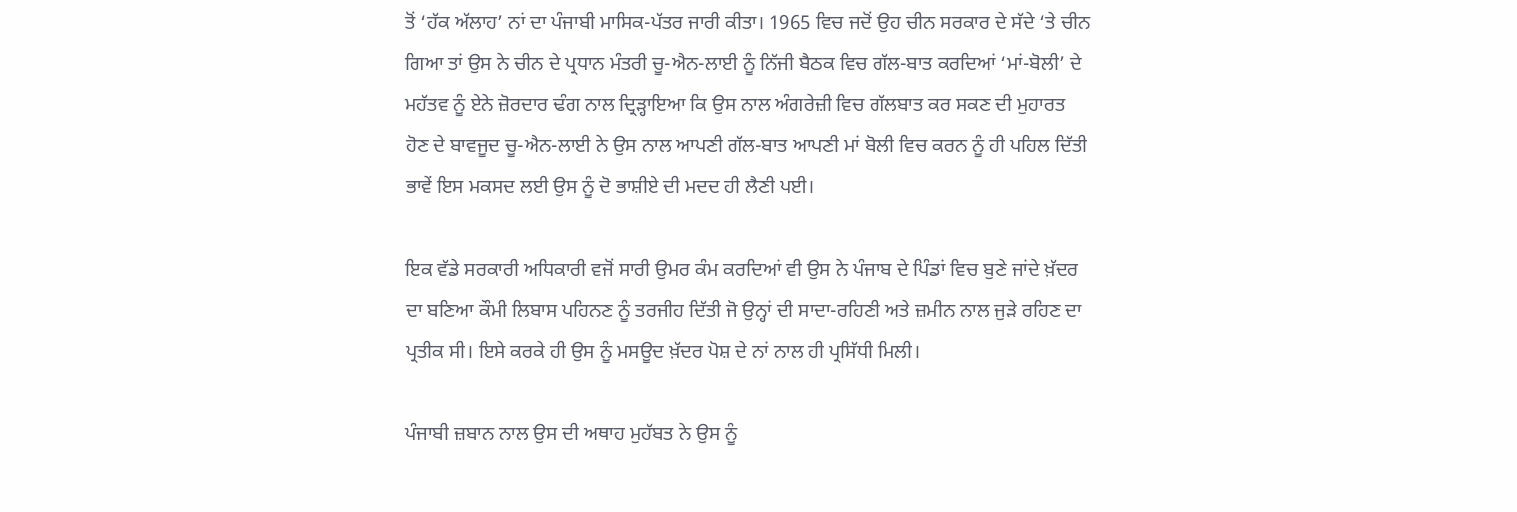ਤੋਂ ‘ਹੱਕ ਅੱਲਾਹ’ ਨਾਂ ਦਾ ਪੰਜਾਬੀ ਮਾਸਿਕ-ਪੱਤਰ ਜਾਰੀ ਕੀਤਾ। 1965 ਵਿਚ ਜਦੋਂ ਉਹ ਚੀਨ ਸਰਕਾਰ ਦੇ ਸੱਦੇ ‘ਤੇ ਚੀਨ ਗਿਆ ਤਾਂ ਉਸ ਨੇ ਚੀਨ ਦੇ ਪ੍ਰਧਾਨ ਮੰਤਰੀ ਚੂ-ਐਨ-ਲਾਈ ਨੂੰ ਨਿੱਜੀ ਬੈਠਕ ਵਿਚ ਗੱਲ-ਬਾਤ ਕਰਦਿਆਂ ‘ਮਾਂ-ਬੋਲੀ’ ਦੇ ਮਹੱਤਵ ਨੂੰ ਏਨੇ ਜ਼ੋਰਦਾਰ ਢੰਗ ਨਾਲ ਦ੍ਰਿੜ੍ਹਾਇਆ ਕਿ ਉਸ ਨਾਲ ਅੰਗਰੇਜ਼ੀ ਵਿਚ ਗੱਲਬਾਤ ਕਰ ਸਕਣ ਦੀ ਮੁਹਾਰਤ ਹੋਣ ਦੇ ਬਾਵਜੂਦ ਚੂ-ਐਨ-ਲਾਈ ਨੇ ਉਸ ਨਾਲ ਆਪਣੀ ਗੱਲ-ਬਾਤ ਆਪਣੀ ਮਾਂ ਬੋਲੀ ਵਿਚ ਕਰਨ ਨੂੰ ਹੀ ਪਹਿਲ ਦਿੱਤੀ ਭਾਵੇਂ ਇਸ ਮਕਸਦ ਲਈ ਉਸ ਨੂੰ ਦੋ ਭਾਸ਼ੀਏ ਦੀ ਮਦਦ ਹੀ ਲੈਣੀ ਪਈ।

ਇਕ ਵੱਡੇ ਸਰਕਾਰੀ ਅਧਿਕਾਰੀ ਵਜੋਂ ਸਾਰੀ ਉਮਰ ਕੰਮ ਕਰਦਿਆਂ ਵੀ ਉਸ ਨੇ ਪੰਜਾਬ ਦੇ ਪਿੰਡਾਂ ਵਿਚ ਬੁਣੇ ਜਾਂਦੇ ਖ਼ੱਦਰ ਦਾ ਬਣਿਆ ਕੌਮੀ ਲਿਬਾਸ ਪਹਿਨਣ ਨੂੰ ਤਰਜੀਹ ਦਿੱਤੀ ਜੋ ਉਨ੍ਹਾਂ ਦੀ ਸਾਦਾ-ਰਹਿਣੀ ਅਤੇ ਜ਼ਮੀਨ ਨਾਲ ਜੁੜੇ ਰਹਿਣ ਦਾ ਪ੍ਰਤੀਕ ਸੀ। ਇਸੇ ਕਰਕੇ ਹੀ ਉਸ ਨੂੰ ਮਸਊਦ ਖ਼ੱਦਰ ਪੋਸ਼ ਦੇ ਨਾਂ ਨਾਲ ਹੀ ਪ੍ਰਸਿੱਧੀ ਮਿਲੀ।

ਪੰਜਾਬੀ ਜ਼ਬਾਨ ਨਾਲ ਉਸ ਦੀ ਅਥਾਹ ਮੁਹੱਬਤ ਨੇ ਉਸ ਨੂੰ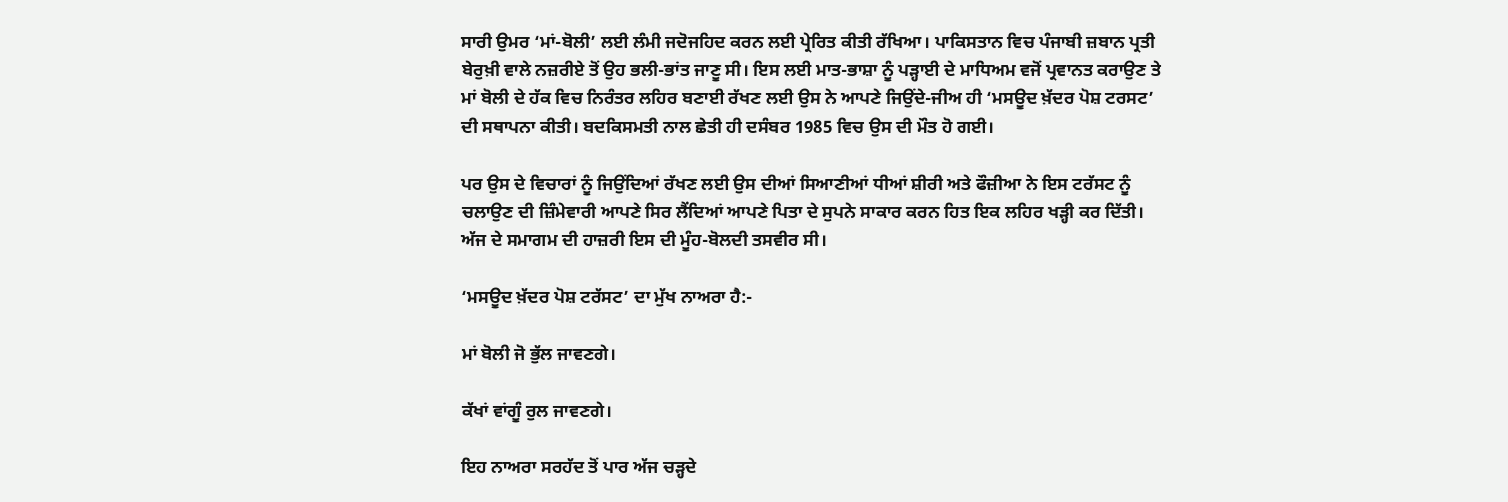ਸਾਰੀ ਉਮਰ ‘ਮਾਂ-ਬੋਲੀ’ ਲਈ ਲੰਮੀ ਜਦੋਜਹਿਦ ਕਰਨ ਲਈ ਪ੍ਰੇਰਿਤ ਕੀਤੀ ਰੱਖਿਆ। ਪਾਕਿਸਤਾਨ ਵਿਚ ਪੰਜਾਬੀ ਜ਼ਬਾਨ ਪ੍ਰਤੀ ਬੇਰੁਖ਼ੀ ਵਾਲੇ ਨਜ਼ਰੀਏ ਤੋਂ ਉਹ ਭਲੀ-ਭਾਂਤ ਜਾਣੂ ਸੀ। ਇਸ ਲਈ ਮਾਤ-ਭਾਸ਼ਾ ਨੂੰ ਪੜ੍ਹਾਈ ਦੇ ਮਾਧਿਅਮ ਵਜੋਂ ਪ੍ਰਵਾਨਤ ਕਰਾਉਣ ਤੇ ਮਾਂ ਬੋਲੀ ਦੇ ਹੱਕ ਵਿਚ ਨਿਰੰਤਰ ਲਹਿਰ ਬਣਾਈ ਰੱਖਣ ਲਈ ਉਸ ਨੇ ਆਪਣੇ ਜਿਉਂਦੇ-ਜੀਅ ਹੀ ‘ਮਸਊਦ ਖ਼ੱਦਰ ਪੋਸ਼ ਟਰਸਟ’ ਦੀ ਸਥਾਪਨਾ ਕੀਤੀ। ਬਦਕਿਸਮਤੀ ਨਾਲ ਛੇਤੀ ਹੀ ਦਸੰਬਰ 1985 ਵਿਚ ਉਸ ਦੀ ਮੌਤ ਹੋ ਗਈ।

ਪਰ ਉਸ ਦੇ ਵਿਚਾਰਾਂ ਨੂੰ ਜਿਉਂਦਿਆਂ ਰੱਖਣ ਲਈ ਉਸ ਦੀਆਂ ਸਿਆਣੀਆਂ ਧੀਆਂ ਸ਼ੀਰੀ ਅਤੇ ਫੌਜ਼ੀਆ ਨੇ ਇਸ ਟਰੱਸਟ ਨੂੰ ਚਲਾਉਣ ਦੀ ਜ਼ਿੰਮੇਵਾਰੀ ਆਪਣੇ ਸਿਰ ਲੈਂਦਿਆਂ ਆਪਣੇ ਪਿਤਾ ਦੇ ਸੁਪਨੇ ਸਾਕਾਰ ਕਰਨ ਹਿਤ ਇਕ ਲਹਿਰ ਖੜ੍ਹੀ ਕਰ ਦਿੱਤੀ। ਅੱਜ ਦੇ ਸਮਾਗਮ ਦੀ ਹਾਜ਼ਰੀ ਇਸ ਦੀ ਮੂੰਹ-ਬੋਲਦੀ ਤਸਵੀਰ ਸੀ।

‘ਮਸਊਦ ਖ਼ੱਦਰ ਪੋਸ਼ ਟਰੱਸਟ’ ਦਾ ਮੁੱਖ ਨਾਅਰਾ ਹੈ:-

ਮਾਂ ਬੋਲੀ ਜੋ ਭੁੱਲ ਜਾਵਣਗੇ।

ਕੱਖਾਂ ਵਾਂਗੂੰ ਰੁਲ ਜਾਵਣਗੇ।

ਇਹ ਨਾਅਰਾ ਸਰਹੱਦ ਤੋਂ ਪਾਰ ਅੱਜ ਚੜ੍ਹਦੇ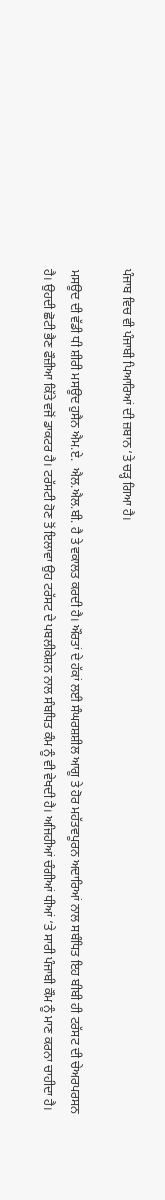ਪੰਜਾਬ ਵਿਚ ਵੀ ਪੰਜਾਬੀ ਪਿਆਰਿਆਂ ਦੀ ਜ਼ਬਾਨ ‘ਤੇ ਚੜ੍ਹ ਗਿਆ ਹੈ।

ਮਸਊਦ ਦੀ ਵੱਡੀ ਧੀ ਸ਼ੀਰੀ ਮਸਊਦ ਹੁਸੈਨ ਐਮ.ਏ.  ਐਲ.ਐਲ.ਬੀ. ਹੈ ਤੇ ਵਕਾਲਤ ਕਰਦੀ ਹੈ। ਔਰਤਾਂ ਦੇ ਹੱਕਾਂ ਲਈ ਸੰਘਰਸ਼ਸ਼ੀਲ ਆਗੂ ਤੇ ਹੋਰ ਮਹੱਤਵਪੂਰਨ ਅਦਾਰਿਆਂ ਨਾਲ ਸਬੰਧਿਤ ਇਹ ਬੀਬੀ ਹੀ ਟਰੱਸਟ ਦੀ ਚੇਅਰਪਰਸਨ ਹੈ। ਉਹਦੀ ਛੋਟੀ ਭੈਣ ਫੌਜ਼ੀਆ ਕਿੱਤੇ ਵਜੋਂ ਡਾਕਟਰ ਹੈ। ਟਰੱਸਟੀ ਹੋਣ ਤੋਂ ਇਲਾਵਾ ਉਹ ਟਰੱਸਟ ਦੇ ਪਬਲੀਕੇਸ਼ਨ ਨਾਲ ਸੰਬਧਿਤ ਕੰਮ ਨੂੰ ਵੀ ਵੇਖਦੀ ਹੈ। ਅਜਿਹੀਆਂ ਚੰਗੀਆਂ ਧੀਆਂ ‘ਤੇ ਸਾਰੀ ਪੰਜਾਬੀ ਕੌਮ ਨੂੰ ਮਾਣ ਕਰਨਾ ਚਾਹੀਦਾ ਹੈ।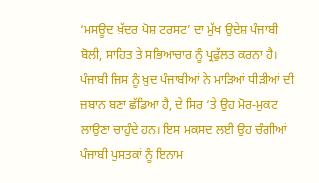‘ਮਸਊਦ ਖ਼ੱਦਰ ਪੋਸ਼ ਟਰਸਟ’ ਦਾ ਮੁੱਖ ਉਦੇਸ਼ ਪੰਜਾਬੀ ਬੋਲੀ, ਸਾਹਿਤ ਤੇ ਸਭਿਆਚਾਰ ਨੂੰ ਪ੍ਰਫੁੱਲਤ ਕਰਨਾ ਹੈ। ਪੰਜਾਬੀ ਜਿਸ ਨੂੰ ਖ਼ੁਦ ਪੰਜਾਬੀਆਂ ਨੇ ਮਾੜਿਆਂ ਧੀੜੀਆਂ ਦੀ ਜ਼ਬਾਨ ਬਣਾ ਛੱਡਿਆ ਹੈ, ਦੇ ਸਿਰ ‘ਤੇ ਉਹ ਮੋਰ-ਮੁਕਟ ਲਾਉਣਾ ਚਾਹੁੰਦੇ ਹਨ। ਇਸ ਮਕਸਦ ਲਈ ਉਹ ਚੰਗੀਆਂ ਪੰਜਾਬੀ ਪੁਸਤਕਾਂ ਨੂੰ ਇਨਾਮ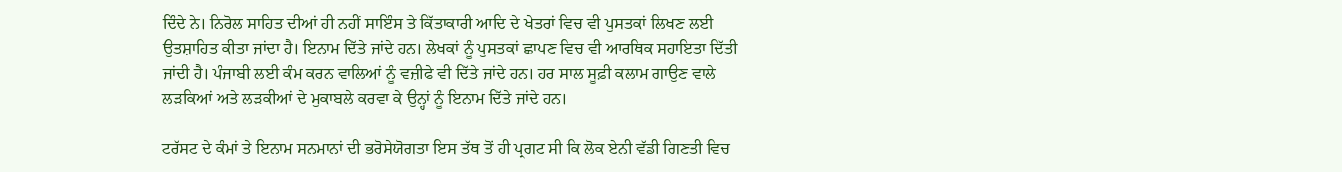ਦਿੰਦੇ ਨੇ। ਨਿਰੋਲ ਸਾਹਿਤ ਦੀਆਂ ਹੀ ਨਹੀਂ ਸਾਇੰਸ ਤੇ ਕਿੱਤਾਕਾਰੀ ਆਦਿ ਦੇ ਖੇਤਰਾਂ ਵਿਚ ਵੀ ਪੁਸਤਕਾਂ ਲਿਖਣ ਲਈ ਉਤਸ਼ਾਹਿਤ ਕੀਤਾ ਜਾਂਦਾ ਹੈ। ਇਨਾਮ ਦਿੱਤੇ ਜਾਂਦੇ ਹਨ। ਲੇਖਕਾਂ ਨੂੰ ਪੁਸਤਕਾਂ ਛਾਪਣ ਵਿਚ ਵੀ ਆਰਥਿਕ ਸਹਾਇਤਾ ਦਿੱਤੀ ਜਾਂਦੀ ਹੈ। ਪੰਜਾਬੀ ਲਈ ਕੰਮ ਕਰਨ ਵਾਲਿਆਂ ਨੂੰ ਵਜ਼ੀਫੇ ਵੀ ਦਿੱਤੇ ਜਾਂਦੇ ਹਨ। ਹਰ ਸਾਲ ਸੂਫ਼ੀ ਕਲਾਮ ਗਾਉਣ ਵਾਲੇ ਲੜਕਿਆਂ ਅਤੇ ਲੜਕੀਆਂ ਦੇ ਮੁਕਾਬਲੇ ਕਰਵਾ ਕੇ ਉਨ੍ਹਾਂ ਨੂੰ ਇਨਾਮ ਦਿੱਤੇ ਜਾਂਦੇ ਹਨ।

ਟਰੱਸਟ ਦੇ ਕੰਮਾਂ ਤੇ ਇਨਾਮ ਸਨਮਾਨਾਂ ਦੀ ਭਰੋਸੇਯੋਗਤਾ ਇਸ ਤੱਥ ਤੋਂ ਹੀ ਪ੍ਰਗਟ ਸੀ ਕਿ ਲੋਕ ਏਨੀ ਵੱਡੀ ਗਿਣਤੀ ਵਿਚ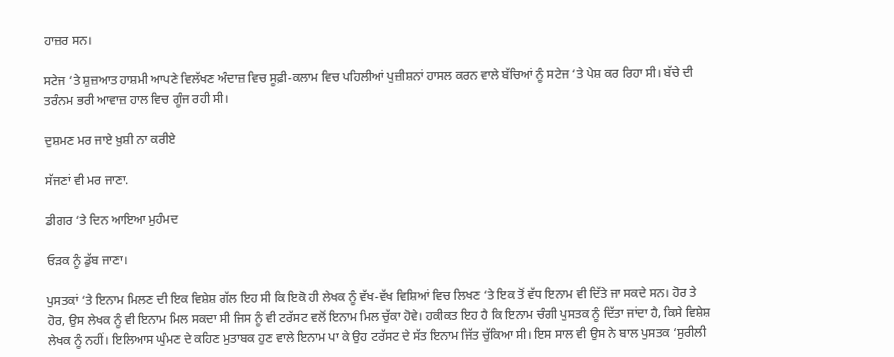ਹਾਜ਼ਰ ਸਨ।

ਸਟੇਜ ‘ਤੇ ਸ਼ੁਜ਼ਆਤ ਹਾਸ਼ਮੀ ਆਪਣੇ ਵਿਲੱਖਣ ਅੰਦਾਜ਼ ਵਿਚ ਸੂਫ਼ੀ-ਕਲਾਮ ਵਿਚ ਪਹਿਲੀਆਂ ਪੁਜ਼ੀਸ਼ਨਾਂ ਹਾਸਲ ਕਰਨ ਵਾਲੇ ਬੱਚਿਆਂ ਨੂੰ ਸਟੇਜ ‘ਤੇ ਪੇਸ਼ ਕਰ ਰਿਹਾ ਸੀ। ਬੱਚੇ ਦੀ ਤਰੰਨਮ ਭਰੀ ਆਵਾਜ਼ ਹਾਲ ਵਿਚ ਗੂੰਜ ਰਹੀ ਸੀ।

ਦੁਸ਼ਮਣ ਮਰ ਜਾਏ ਖ਼ੁਸ਼ੀ ਨਾ ਕਰੀਏ

ਸੱਜਣਾਂ ਵੀ ਮਰ ਜਾਣਾ.

ਡੀਗਰ ‘ਤੇ ਦਿਨ ਆਇਆ ਮੁਹੰਮਦ

ਓੜਕ ਨੂੰ ਡੁੱਬ ਜਾਣਾ।

ਪੁਸਤਕਾਂ ‘ਤੇ ਇਨਾਮ ਮਿਲਣ ਦੀ ਇਕ ਵਿਸ਼ੇਸ਼ ਗੱਲ ਇਹ ਸੀ ਕਿ ਇਕੋ ਹੀ ਲੇਖਕ ਨੂੰ ਵੱਖ-ਵੱਖ ਵਿਸ਼ਿਆਂ ਵਿਚ ਲਿਖਣ ‘ਤੇ ਇਕ ਤੋਂ ਵੱਧ ਇਨਾਮ ਵੀ ਦਿੱਤੇ ਜਾ ਸਕਦੇ ਸਨ। ਹੋਰ ਤੇ ਹੋਰ, ਉਸ ਲੇਖਕ ਨੂੰ ਵੀ ਇਨਾਮ ਮਿਲ ਸਕਦਾ ਸੀ ਜਿਸ ਨੂੰ ਵੀ ਟਰੱਸਟ ਵਲੋਂ ਇਨਾਮ ਮਿਲ ਚੁੱਕਾ ਹੋਵੇ। ਹਕੀਕਤ ਇਹ ਹੈ ਕਿ ਇਨਾਮ ਚੰਗੀ ਪੁਸਤਕ ਨੂੰ ਦਿੱਤਾ ਜਾਂਦਾ ਹੈ, ਕਿਸੇ ਵਿਸ਼ੇਸ਼ ਲੇਖਕ ਨੂੰ ਨਹੀਂ। ਇਲਿਆਸ ਘੁੰਮਣ ਦੇ ਕਹਿਣ ਮੁਤਾਬਕ ਹੁਣ ਵਾਲੇ ਇਨਾਮ ਪਾ ਕੇ ਉਹ ਟਰੱਸਟ ਦੇ ਸੱਤ ਇਨਾਮ ਜਿੱਤ ਚੁੱਕਿਆ ਸੀ। ਇਸ ਸਾਲ ਵੀ ਉਸ ਨੇ ਬਾਲ ਪੁਸਤਕ ‘ਸੁਰੀਲੀ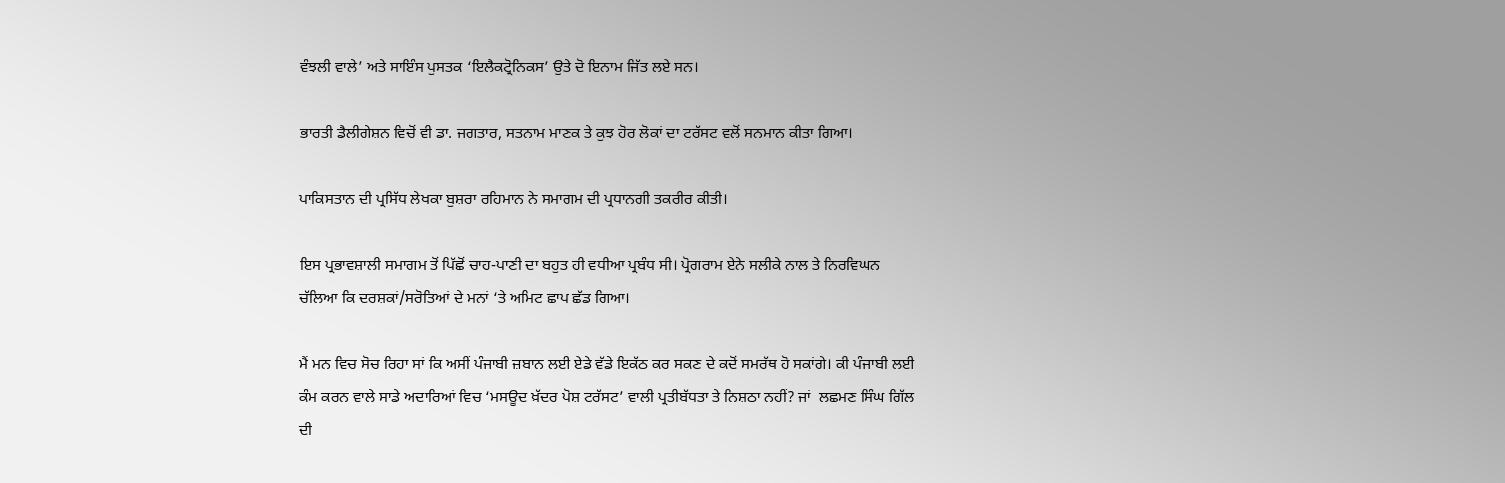ਵੰਝਲੀ ਵਾਲੇ’ ਅਤੇ ਸਾਇੰਸ ਪੁਸਤਕ ‘ਇਲੈਕਟ੍ਰੋਨਿਕਸ’ ਉਤੇ ਦੋ ਇਨਾਮ ਜਿੱਤ ਲਏ ਸਨ।

ਭਾਰਤੀ ਡੈਲੀਗੇਸ਼ਨ ਵਿਚੋਂ ਵੀ ਡਾ. ਜਗਤਾਰ, ਸਤਨਾਮ ਮਾਣਕ ਤੇ ਕੁਝ ਹੋਰ ਲੋਕਾਂ ਦਾ ਟਰੱਸਟ ਵਲੋਂ ਸਨਮਾਨ ਕੀਤਾ ਗਿਆ।

ਪਾਕਿਸਤਾਨ ਦੀ ਪ੍ਰਸਿੱਧ ਲੇਖਕਾ ਬੁਸ਼ਰਾ ਰਹਿਮਾਨ ਨੇ ਸਮਾਗਮ ਦੀ ਪ੍ਰਧਾਨਗੀ ਤਕਰੀਰ ਕੀਤੀ।

ਇਸ ਪ੍ਰਭਾਵਸ਼ਾਲੀ ਸਮਾਗਮ ਤੋਂ ਪਿੱਛੋਂ ਚਾਹ-ਪਾਣੀ ਦਾ ਬਹੁਤ ਹੀ ਵਧੀਆ ਪ੍ਰਬੰਧ ਸੀ। ਪ੍ਰੋਗਰਾਮ ਏਨੇ ਸਲੀਕੇ ਨਾਲ ਤੇ ਨਿਰਵਿਘਨ ਚੱਲਿਆ ਕਿ ਦਰਸ਼ਕਾਂ/ਸਰੋਤਿਆਂ ਦੇ ਮਨਾਂ ‘ਤੇ ਅਮਿਟ ਛਾਪ ਛੱਡ ਗਿਆ।

ਮੈਂ ਮਨ ਵਿਚ ਸੋਚ ਰਿਹਾ ਸਾਂ ਕਿ ਅਸੀਂ ਪੰਜਾਬੀ ਜ਼ਬਾਨ ਲਈ ਏਡੇ ਵੱਡੇ ਇਕੱਠ ਕਰ ਸਕਣ ਦੇ ਕਦੋਂ ਸਮਰੱਥ ਹੋ ਸਕਾਂਗੇ। ਕੀ ਪੰਜਾਬੀ ਲਈ ਕੰਮ ਕਰਨ ਵਾਲੇ ਸਾਡੇ ਅਦਾਰਿਆਂ ਵਿਚ ‘ਮਸਊਦ ਖ਼ੱਦਰ ਪੋਸ਼ ਟਰੱਸਟ’ ਵਾਲੀ ਪ੍ਰਤੀਬੱਧਤਾ ਤੇ ਨਿਸ਼ਠਾ ਨਹੀਂ? ਜਾਂ  ਲਛਮਣ ਸਿੰਘ ਗਿੱਲ ਦੀ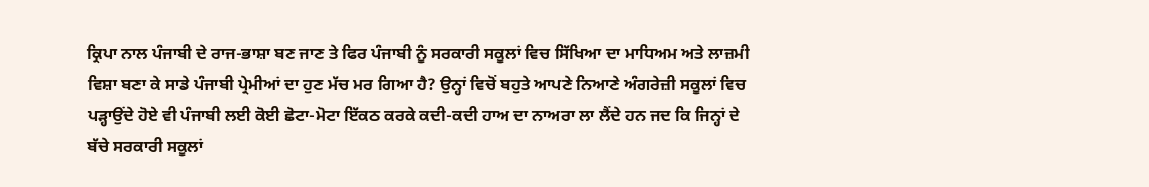ਕ੍ਰਿਪਾ ਨਾਲ ਪੰਜਾਬੀ ਦੇ ਰਾਜ-ਭਾਸ਼ਾ ਬਣ ਜਾਣ ਤੇ ਫਿਰ ਪੰਜਾਬੀ ਨੂੰ ਸਰਕਾਰੀ ਸਕੂਲਾਂ ਵਿਚ ਸਿੱਖਿਆ ਦਾ ਮਾਧਿਅਮ ਅਤੇ ਲਾਜ਼ਮੀ ਵਿਸ਼ਾ ਬਣਾ ਕੇ ਸਾਡੇ ਪੰਜਾਬੀ ਪ੍ਰੇਮੀਆਂ ਦਾ ਹੁਣ ਮੱਚ ਮਰ ਗਿਆ ਹੈ? ਉਨ੍ਹਾਂ ਵਿਚੋਂ ਬਹੁਤੇ ਆਪਣੇ ਨਿਆਣੇ ਅੰਗਰੇਜ਼ੀ ਸਕੂਲਾਂ ਵਿਚ ਪੜ੍ਹਾਉਂਦੇ ਹੋਏ ਵੀ ਪੰਜਾਬੀ ਲਈ ਕੋਈ ਛੋਟਾ-ਮੋਟਾ ਇੱਕਠ ਕਰਕੇ ਕਦੀ-ਕਦੀ ਹਾਅ ਦਾ ਨਾਅਰਾ ਲਾ ਲੈਂਦੇ ਹਨ ਜਦ ਕਿ ਜਿਨ੍ਹਾਂ ਦੇ ਬੱਚੇ ਸਰਕਾਰੀ ਸਕੂਲਾਂ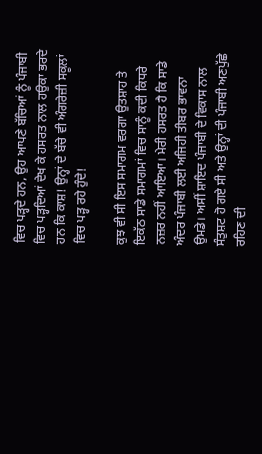ਵਿਚ ਪੜ੍ਹਦੇ ਹਨ, ਉਹ ਆਪਣੇ ਬੱਚਿਆਂ ਨੂੰ ਪੰਜਾਬੀ ਵਿਚ ਪੜ੍ਹਦਿਆਂ ਦੇਖ ਕੇ ਹਸਰਤ ਨਾਲ ਹਉਕਾ ਭਰਦੇ ਹਨ ਕਿ ਕਾਸ਼! ਉਨ੍ਹਾਂ ਦੇ ਬੱਚੇ ਵੀ ਅੰਗਰੇਜ਼ੀ ਸਕੂਲਾਂ ਵਿਚ ਪੜ੍ਹ ਰਹੇ ਹੁੰਦੇ!

ਕੁਝ ਵੀ ਸੀ ਇਸ ਸਮਾਗਮ ਵਰਗਾ ਉਤਸ਼ਾਹ ਤੇ ਇਕੱਠ ਸਾਡੇ ਸਮਾਗਮਾਂ ਵਿਚ ਸਾਨੂੰ ਕਦੀ ਕਿਧਰੇ ਨਜ਼ਰ ਨਹੀਂ ਆਇਆ। ਮੇਰੀ ਹਸਰਤ ਹੈ ਕਿ ਸਾਡੇ ਅੰਦਰ ਪੰਜਾਬੀ ਲਈ ਅਜਿਹੀ ਤੀਬਰ ਭਾਵਨਾ ਉਮਡੇ। ਅਸੀਂ ਸ਼ਾਇਦ ਪੰਜਾਬੀ ਦੇ ਵਿਕਾਸ ਨਾਲ ਸੰਤੁਸ਼ਟ ਹੋ ਗਏ ਸੀ ਅਤੇ ਉਨ੍ਹਾਂ ਦੀ ਪੰਜਾਬੀ ਅਣਪੁੱਛੇ ਰਹਿਣ ਦੀ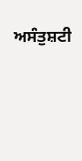ਅਸੰਤੁਸ਼ਟੀ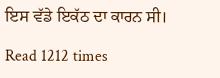ਇਸ ਵੱਡੇ ਇਕੱਠ ਦਾ ਕਾਰਨ ਸੀ।

Read 1212 times